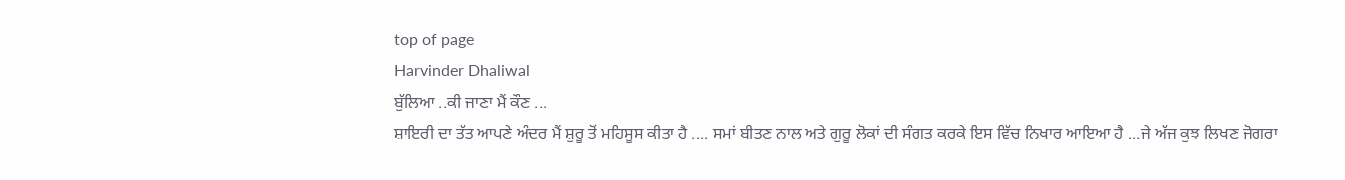top of page
Harvinder Dhaliwal
ਬੁੱਲਿਆ ..ਕੀ ਜਾਣਾ ਮੈਂ ਕੌਣ ...
ਸ਼ਾਇਰੀ ਦਾ ਤੱਤ ਆਪਣੇ ਅੰਦਰ ਮੈਂ ਸ਼ੁਰੂ ਤੋਂ ਮਹਿਸੂਸ ਕੀਤਾ ਹੈ .... ਸਮਾਂ ਬੀਤਣ ਨਾਲ ਅਤੇ ਗੁਰੂ ਲੋਕਾਂ ਦੀ ਸੰਗਤ ਕਰਕੇ ਇਸ ਵਿੱਚ ਨਿਖਾਰ ਆਇਆ ਹੈ ...ਜੇ ਅੱਜ ਕੁਝ ਲਿਖਣ ਜੋਗਰਾ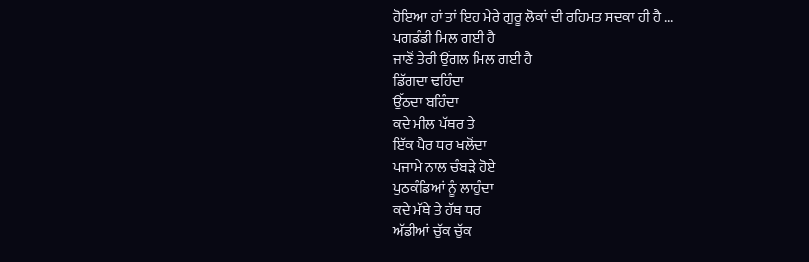ਹੋਇਆ ਹਾਂ ਤਾਂ ਇਹ ਮੇਰੇ ਗੁਰੂ ਲੋਕਾਂ ਦੀ ਰਹਿਮਤ ਸਦਕਾ ਹੀ ਹੈ ...
ਪਗਡੰਡੀ ਮਿਲ ਗਈ ਹੈ
ਜਾਣੋਂ ਤੇਰੀ ਉਂਗਲ ਮਿਲ ਗਈ ਹੈ
ਡਿੱਗਦਾ ਢਹਿੰਦਾ
ਉੱਠਦਾ ਬਹਿੰਦਾ
ਕਦੇ ਮੀਲ ਪੱਥਰ ਤੇ
ਇੱਕ ਪੈਰ ਧਰ ਖਲੋਂਦਾ
ਪਜਾਮੇ ਨਾਲ ਚੰਬੜੇ ਹੋਏ
ਪੁਠਕੰਡਿਆਂ ਨੂੰ ਲਾਹੁੰਦਾ
ਕਦੇ ਮੱਥੇ ਤੇ ਹੱਥ ਧਰ
ਅੱਡੀਆਂ ਚੁੱਕ ਚੁੱਕ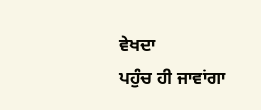ਵੇਖਦਾ
ਪਹੁੰਚ ਹੀ ਜਾਵਾਂਗਾ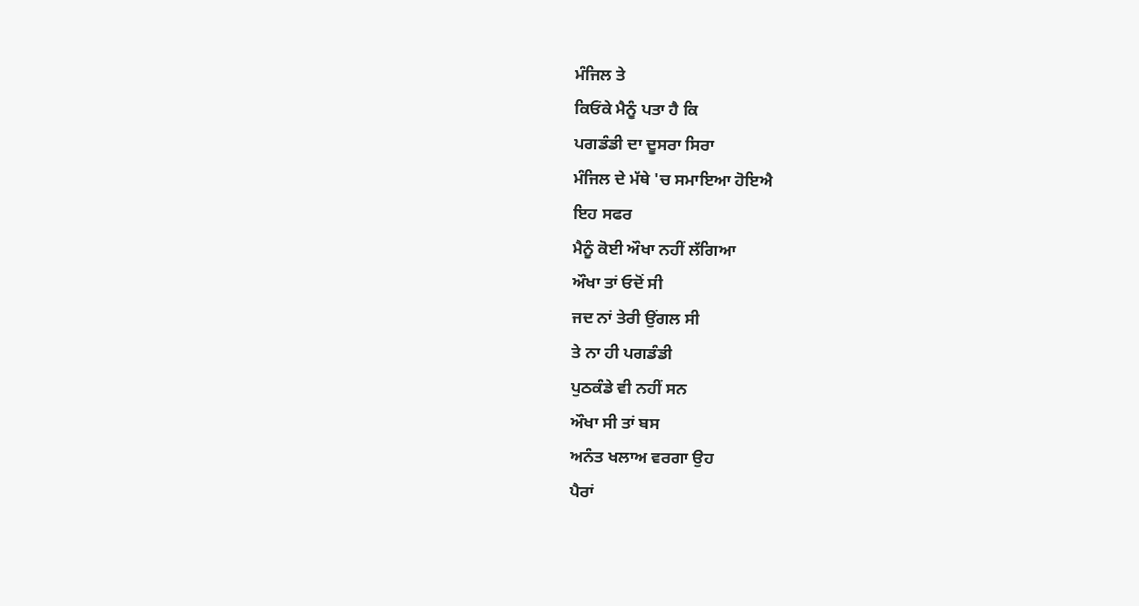ਮੰਜਿਲ ਤੇ
ਕਿਓਂਕੇ ਮੈਨੂੰ ਪਤਾ ਹੈ ਕਿ
ਪਗਡੰਡੀ ਦਾ ਦੂਸਰਾ ਸਿਰਾ
ਮੰਜਿਲ ਦੇ ਮੱਥੇ 'ਚ ਸਮਾਇਆ ਹੋਇਐ
ਇਹ ਸਫਰ
ਮੈਨੂੰ ਕੋਈ ਔਖਾ ਨਹੀਂ ਲੱਗਿਆ
ਔਖਾ ਤਾਂ ਓਦੋਂ ਸੀ
ਜਦ ਨਾਂ ਤੇਰੀ ਉਂਗਲ ਸੀ
ਤੇ ਨਾ ਹੀ ਪਗਡੰਡੀ
ਪੁਠਕੰਡੇ ਵੀ ਨਹੀਂ ਸਨ
ਔਖਾ ਸੀ ਤਾਂ ਬਸ
ਅਨੰਤ ਖਲਾਅ ਵਰਗਾ ਉਹ
ਪੈਰਾਂ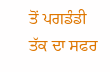ਤੋਂ ਪਗਡੰਡੀ ਤੱਕ ਦਾ ਸਫਰ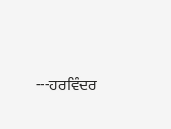---ਹਰਵਿੰਦਰ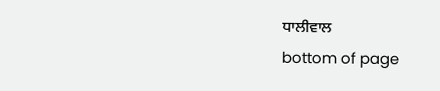ਧਾਲੀਵਾਲ
bottom of page